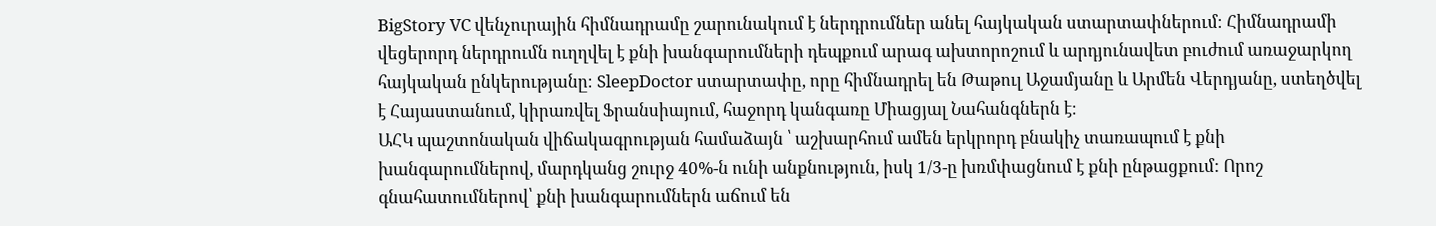BigStory VC վենչուրային հիմնադրամը շարունակում է ներդրումներ անել հայկական ստարտափներում։ Հիմնադրամի վեցերորդ ներդրումն ուղղվել է քնի խանգարումների դեպքում արագ ախտորոշում և արդյունավետ բուժում առաջարկող հայկական ընկերությանը։ SleepDoctor ստարտափը, որը հիմնադրել են Թաթուլ Աջամյանը և Արմեն Վերդյանը, ստեղծվել է Հայաստանում, կիրառվել Ֆրանսիայում, հաջորդ կանգառը Միացյալ Նահանգներն է։
ԱՀԿ պաշտոնական վիճակագրության համաձայն ՝ աշխարհում ամեն երկրորդ բնակիչ տառապում է քնի խանգարումներով, մարդկանց շուրջ 40%-ն ունի անքնություն, իսկ 1/3-ը խռմփացնում է քնի ընթացքում: Որոշ գնահատումներով՝ քնի խանգարումներն աճում են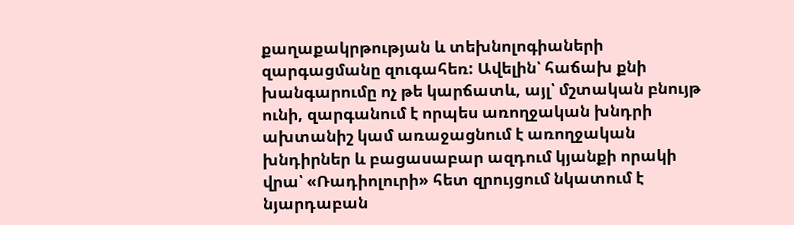քաղաքակրթության և տեխնոլոգիաների զարգացմանը զուգահեռ: Ավելին՝ հաճախ քնի խանգարումը ոչ թե կարճատև, այլ՝ մշտական բնույթ ունի, զարգանում է որպես առողջական խնդրի ախտանիշ կամ առաջացնում է առողջական խնդիրներ և բացասաբար ազդում կյանքի որակի վրա՝ «Ռադիոլուրի» հետ զրույցում նկատում է նյարդաբան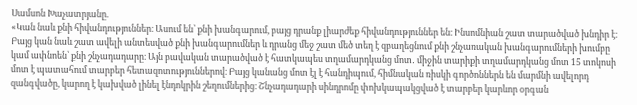Սամսոն Խաչատրյանը.
«Կան նաև քնի հիվանդություններ։ Ասում են՝ քնի խանգարում, բայց դրանք լիարժեք հիվանդություններ են։ Ինսոմնիան շատ տարածված խնդիր է։ Բայց կան նաև շատ ավելի անտեսված քնի խանգարումներ և դրանց մեջ շատ մեծ տեղ է զբաղեցնում քնի շնչառական խանգարումների խումբը կամ ափնոեն՝ քնի շնչադադարը։ Այն բավական տարածված է հատկապես տղամարդկանց մոտ․ միջին տարիքի տղամարդկանց մոտ 15 տոկոսի մոտ է պատահում տարբեր հետազոտություններով։ Բայց կանանց մոտ էլ է հանդիպում, հիմնական ռիսկի գործոններն են մարմնի ավելորդ զանգվածը, կարող է կախված լինել էնդոկրին շեղումներից։ Շնչադադարի սինդրոմը փոխկապակցված է տարբեր կարևոր օրգան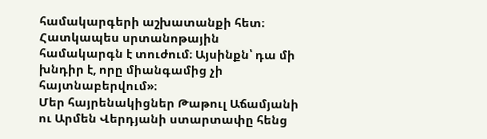համակարգերի աշխատանքի հետ։ Հատկապես սրտանոթային համակարգն է տուժում։ Այսինքն՝ դա մի խնդիր է, որը միանգամից չի հայտնաբերվում»։
Մեր հայրենակիցներ Թաթուլ Աճամյանի ու Արմեն Վերդյանի ստարտափը հենց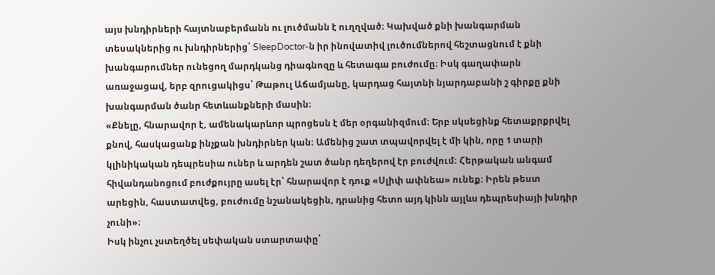այս խնդիրների հայտնաբերմանն ու լուծմանն է ուղղված։ Կախված քնի խանգարման տեսակներից ու խնդիրներից՝ SleepDoctor-ն իր ինովատիվ լուծումներով հեշտացնում է քնի խանգարումներ ունեցող մարդկանց դիագնոզը և հետագա բուժումը։ Իսկ գաղափարն առաջացավ, երբ զրուցակիցս՝ Թաթուլ Աճամյանը, կարդաց հայտնի նյարդաբանի շ գիրքը քնի խանգարման ծանր հետևանքների մասին։
«Քնելը, հնարավոր է, ամենակարևոր պրոցեսն է մեր օրգանիզմում։ Երբ սկսեցինք հետաքրքրվել քնով, հասկացանք ինչքան խնդիրներ կան։ Ամենից շատ տպավորվել է մի կին, որը 1 տարի կլինիկական դեպրեսիա ուներ և արդեն շատ ծանր դեղերով էր բուժվում։ Հերթական անգամ հիվանդանոցում բուժքույրը ասել էր՝ հնարավոր է դուք «Սլիփ ափնեա» ունեք։ Իրեն թեստ արեցին, հաստատվեց, բուժումը նշանակեցին, դրանից հետո այդ կինն այլևս դեպրեսիայի խնդիր չունի»։
Իսկ ինչու չստեղծել սեփական ստարտափը՝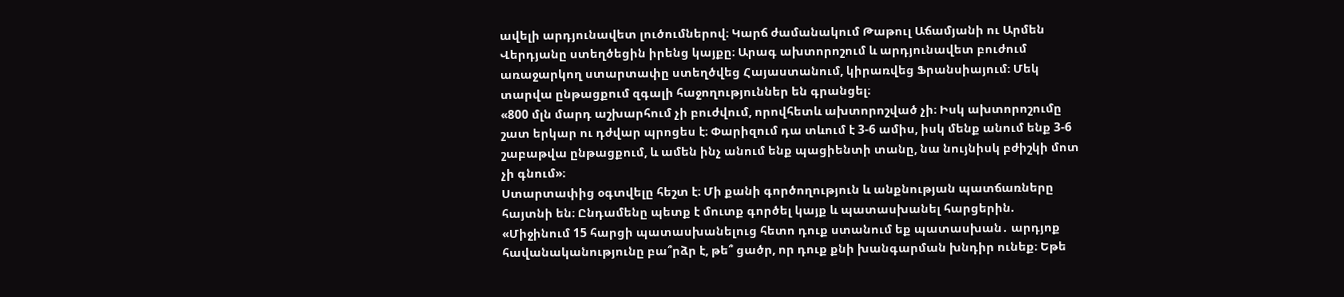ավելի արդյունավետ լուծումներով։ Կարճ ժամանակում Թաթուլ Աճամյանի ու Արմեն Վերդյանը ստեղծեցին իրենց կայքը։ Արագ ախտորոշում և արդյունավետ բուժում առաջարկող ստարտափը ստեղծվեց Հայաստանում, կիրառվեց Ֆրանսիայում։ Մեկ տարվա ընթացքում զգալի հաջողություններ են գրանցել։
«800 մլն մարդ աշխարհում չի բուժվում, որովհետև ախտորոշված չի։ Իսկ ախտորոշումը շատ երկար ու դժվար պրոցես է։ Փարիզում դա տևում է 3-6 ամիս, իսկ մենք անում ենք 3-6 շաբաթվա ընթացքում, և ամեն ինչ անում ենք պացիենտի տանը, նա նույնիսկ բժիշկի մոտ չի գնում»։
Ստարտափից օգտվելը հեշտ է։ Մի քանի գործողություն և անքնության պատճառները հայտնի են։ Ընդամենը պետք է մուտք գործել կայք և պատասխանել հարցերին.
«Միջինում 15 հարցի պատասխանելուց հետո դուք ստանում եք պատասխան․ արդյոք հավանականությունը բա՞րձր է, թե՞ ցածր, որ դուք քնի խանգարման խնդիր ունեք։ Եթե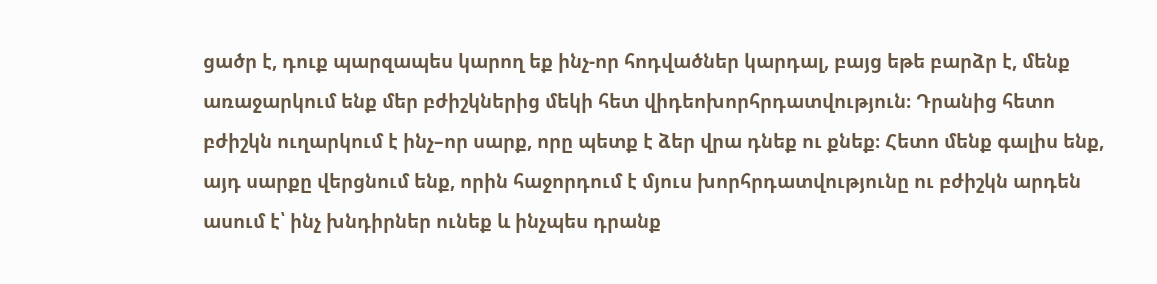ցածր է, դուք պարզապես կարող եք ինչ-որ հոդվածներ կարդալ, բայց եթե բարձր է, մենք առաջարկում ենք մեր բժիշկներից մեկի հետ վիդեոխորհրդատվություն։ Դրանից հետո բժիշկն ուղարկում է ինչ–որ սարք, որը պետք է ձեր վրա դնեք ու քնեք։ Հետո մենք գալիս ենք, այդ սարքը վերցնում ենք, որին հաջորդում է մյուս խորհրդատվությունը ու բժիշկն արդեն ասում է՝ ինչ խնդիրներ ունեք և ինչպես դրանք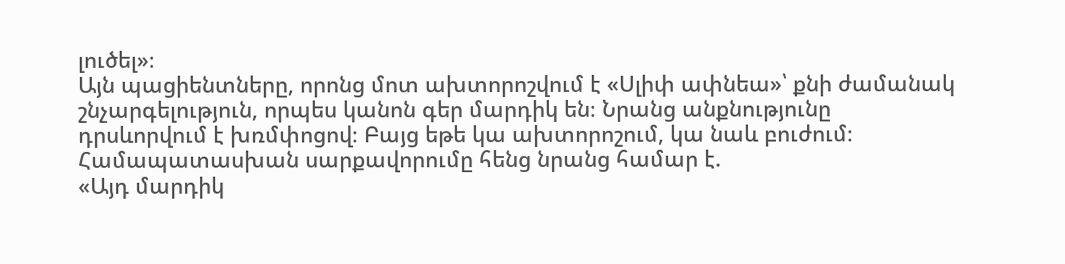լուծել»։
Այն պացիենտները, որոնց մոտ ախտորոշվում է «Սլիփ ափնեա»՝ քնի ժամանակ շնչարգելություն, որպես կանոն գեր մարդիկ են։ Նրանց անքնությունը դրսևորվում է խռմփոցով։ Բայց եթե կա ախտորոշում, կա նաև բուժում։ Համապատասխան սարքավորումը հենց նրանց համար է.
«Այդ մարդիկ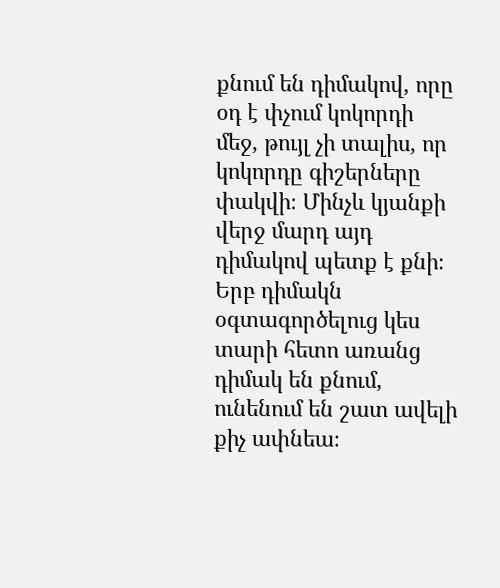քնում են դիմակով, որը օդ է փչում կոկորդի մեջ, թույլ չի տալիս, որ կոկորդը գիշերները փակվի։ Մինչև կյանքի վերջ մարդ այդ դիմակով պետք է քնի։ Երբ դիմակն օգտագործելուց կես տարի հետո առանց դիմակ են քնում, ունենում են շատ ավելի քիչ ափնեա։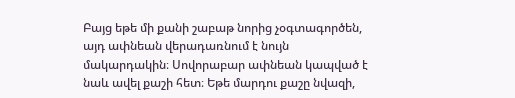Բայց եթե մի քանի շաբաթ նորից չօգտագործեն, այդ ափնեան վերադառնում է նույն մակարդակին։ Սովորաբար ափնեան կապված է նաև ավել քաշի հետ։ Եթե մարդու քաշը նվազի,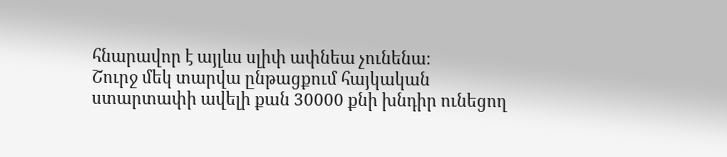հնարավոր է այլևս սլիփ ափնեա չունենա։
Շուրջ մեկ տարվա ընթացքում հայկական ստարտափի ավելի քան 30000 քնի խնդիր ունեցող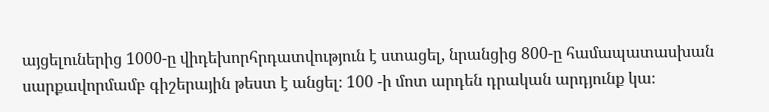այցելուներից 1000-ը վիդեխորհրդատվություն է ստացել, նրանցից 800-ը համապատասխան սարքավորմամբ գիշերային թեստ է անցել։ 100 -ի մոտ արդեն դրական արդյունք կա։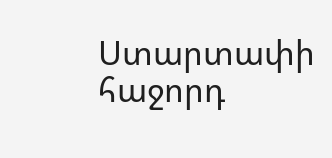Ստարտափի հաջորդ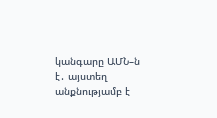կանգարը ԱՄՆ–ն է․ այստեղ անքնությամբ է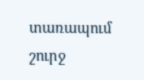տառապում շուրջ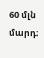60 մլն մարդ։